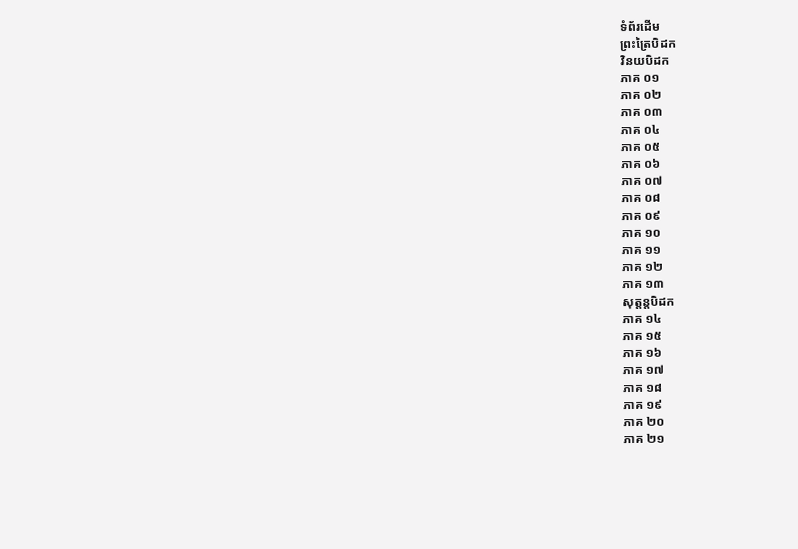ទំព័រដើម
ព្រះត្រៃបិដក
វិនយបិដក
ភាគ ០១
ភាគ ០២
ភាគ ០៣
ភាគ ០៤
ភាគ ០៥
ភាគ ០៦
ភាគ ០៧
ភាគ ០៨
ភាគ ០៩
ភាគ ១០
ភាគ ១១
ភាគ ១២
ភាគ ១៣
សុត្តន្តបិដក
ភាគ ១៤
ភាគ ១៥
ភាគ ១៦
ភាគ ១៧
ភាគ ១៨
ភាគ ១៩
ភាគ ២០
ភាគ ២១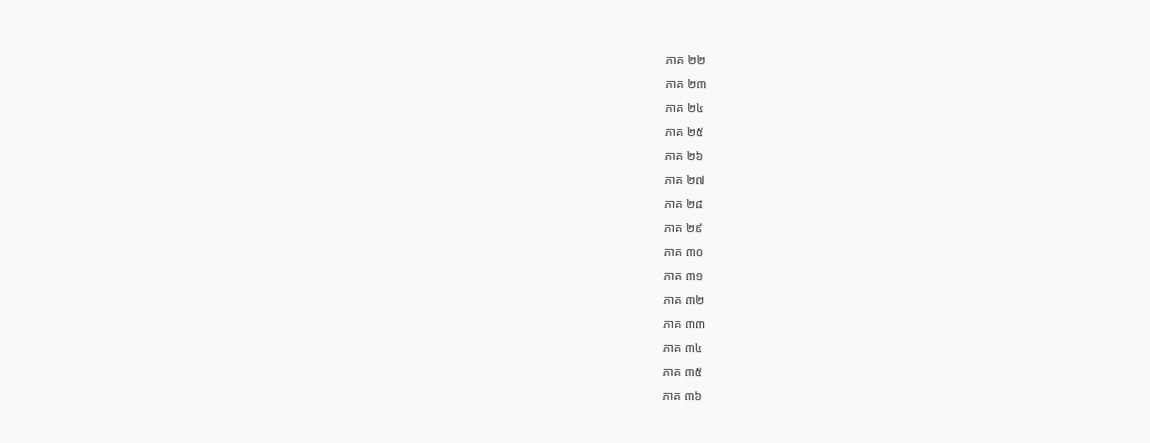ភាគ ២២
ភាគ ២៣
ភាគ ២៤
ភាគ ២៥
ភាគ ២៦
ភាគ ២៧
ភាគ ២៨
ភាគ ២៩
ភាគ ៣០
ភាគ ៣១
ភាគ ៣២
ភាគ ៣៣
ភាគ ៣៤
ភាគ ៣៥
ភាគ ៣៦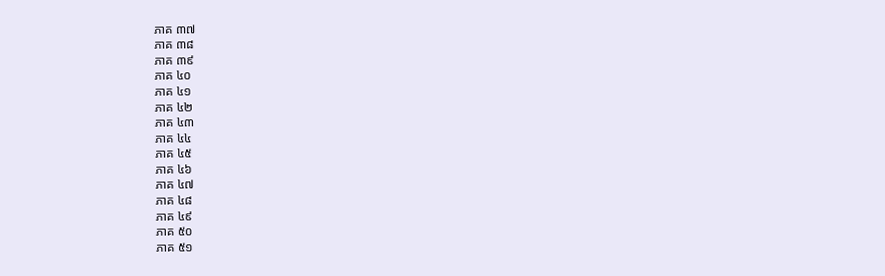ភាគ ៣៧
ភាគ ៣៨
ភាគ ៣៩
ភាគ ៤០
ភាគ ៤១
ភាគ ៤២
ភាគ ៤៣
ភាគ ៤៤
ភាគ ៤៥
ភាគ ៤៦
ភាគ ៤៧
ភាគ ៤៨
ភាគ ៤៩
ភាគ ៥០
ភាគ ៥១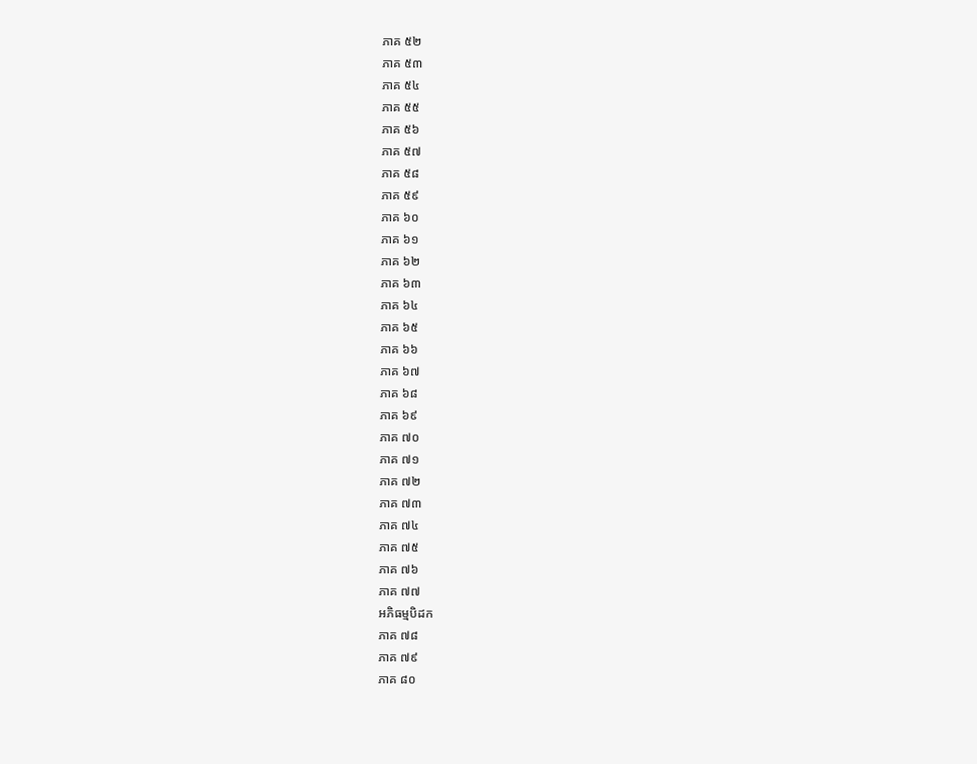ភាគ ៥២
ភាគ ៥៣
ភាគ ៥៤
ភាគ ៥៥
ភាគ ៥៦
ភាគ ៥៧
ភាគ ៥៨
ភាគ ៥៩
ភាគ ៦០
ភាគ ៦១
ភាគ ៦២
ភាគ ៦៣
ភាគ ៦៤
ភាគ ៦៥
ភាគ ៦៦
ភាគ ៦៧
ភាគ ៦៨
ភាគ ៦៩
ភាគ ៧០
ភាគ ៧១
ភាគ ៧២
ភាគ ៧៣
ភាគ ៧៤
ភាគ ៧៥
ភាគ ៧៦
ភាគ ៧៧
អភិធម្មបិដក
ភាគ ៧៨
ភាគ ៧៩
ភាគ ៨០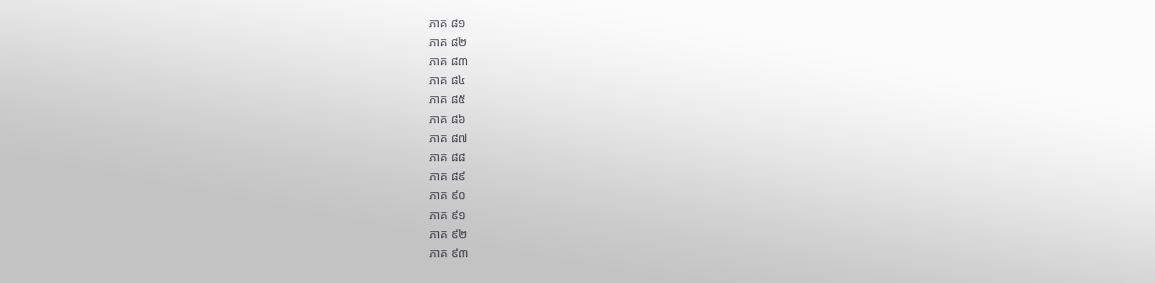ភាគ ៨១
ភាគ ៨២
ភាគ ៨៣
ភាគ ៨៤
ភាគ ៨៥
ភាគ ៨៦
ភាគ ៨៧
ភាគ ៨៨
ភាគ ៨៩
ភាគ ៩០
ភាគ ៩១
ភាគ ៩២
ភាគ ៩៣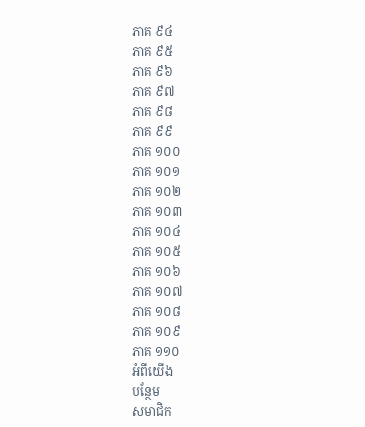ភាគ ៩៤
ភាគ ៩៥
ភាគ ៩៦
ភាគ ៩៧
ភាគ ៩៨
ភាគ ៩៩
ភាគ ១០០
ភាគ ១០១
ភាគ ១០២
ភាគ ១០៣
ភាគ ១០៤
ភាគ ១០៥
ភាគ ១០៦
ភាគ ១០៧
ភាគ ១០៨
ភាគ ១០៩
ភាគ ១១០
អំពីយើង
បន្ថែម
សមាជិក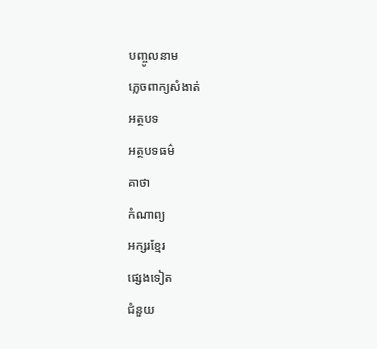បញ្ចូលនាម
ភ្លេចពាក្យសំងាត់
អត្ថបទ
អត្ថបទធម៌
គាថា
កំណាព្យ
អក្សរខ្មែរ
ផ្សេងទៀត
ជំនួយ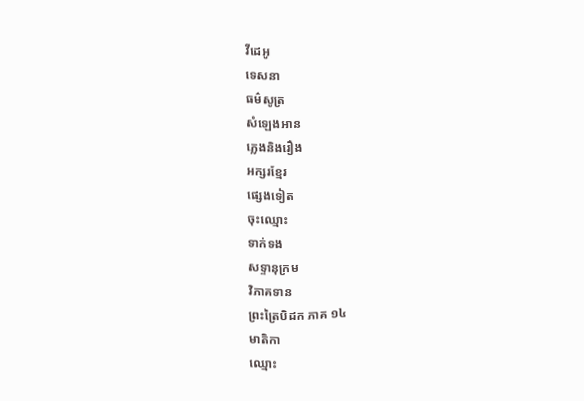វីដេអូ
ទេសនា
ធម៌សូត្រ
សំឡេងអាន
ភ្លេងនិងរឿង
អក្សរខ្មែរ
ផ្សេងទៀត
ចុះឈ្មោះ
ទាក់ទង
សទ្ទានុក្រម
វិភាគទាន
ព្រះត្រៃបិដក ភាគ ១៤
មាតិកា
ឈ្មោះ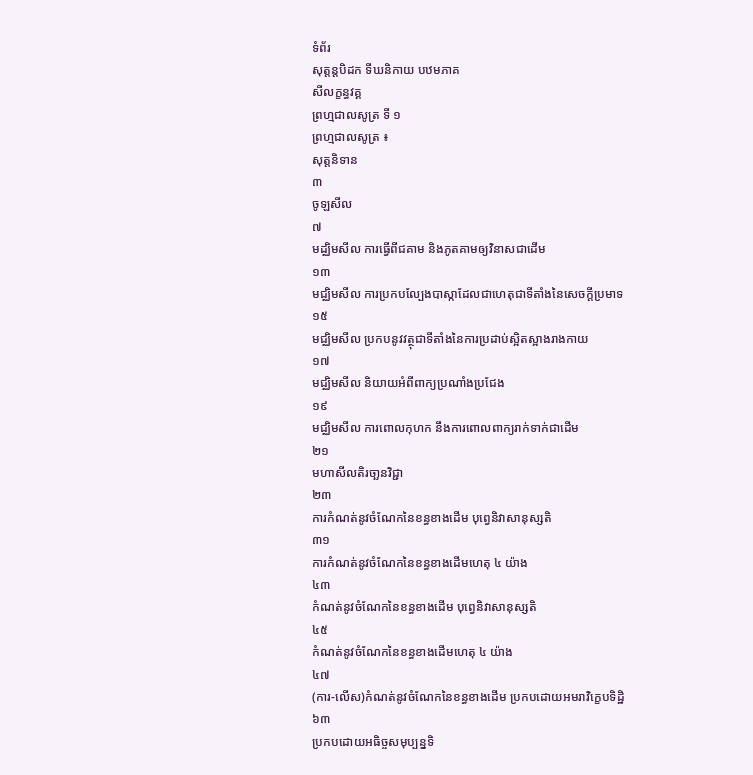ទំព័រ
សុត្តន្តបិដក ទីឃនិកាយ បឋមភាគ
សីលក្ខន្ធវគ្គ
ព្រហ្មជាលសូត្រ ទី ១
ព្រហ្មជាលសូត្រ ៖
សុត្តនិទាន
៣
ចូឡសីល
៧
មដ្ឈិមសីល ការធ្វើពីជគាម និងភូតគាមឲ្យវិនាសជាដើម
១៣
មជ្ឈិមសីល ការប្រកបល្បែងបាស្កាដែលជាហេតុជាទីតាំងនៃសេចក្តីប្រមាទ
១៥
មជ្ឈិមសីល ប្រកបនូវវត្ថុជាទីតាំងនៃការប្រដាប់ស្អិតស្អាងរាងកាយ
១៧
មជ្ឈិមសីល និយាយអំពីពាក្យប្រណាំងប្រជែង
១៩
មជ្ឈិមសីល ការពោលកុហក នឹងការពោលពាក្យរាក់ទាក់ជាដើម
២១
មហាសីលតិរចា្ឆនវិជ្ជា
២៣
ការកំណត់នូវចំណែកនៃខន្ធខាងដើម បុព្វេនិវាសានុស្សតិ
៣១
ការកំណត់នូវចំណែកនៃខន្ធខាងដើមហេតុ ៤ យ៉ាង
៤៣
កំណត់នូវចំណែកនៃខន្ធខាងដើម បុព្វេនិវាសានុស្សតិ
៤៥
កំណត់នូវចំណែកនៃខន្ធខាងដើមហេតុ ៤ យ៉ាង
៤៧
(ការ-លើស)កំណត់នូវចំណែកនៃខន្ធខាងដើម ប្រកបដោយអមរាវិកេ្ខបទិដិ្ឋ
៦៣
ប្រកបដោយអធិច្ចសមុប្បន្នទិ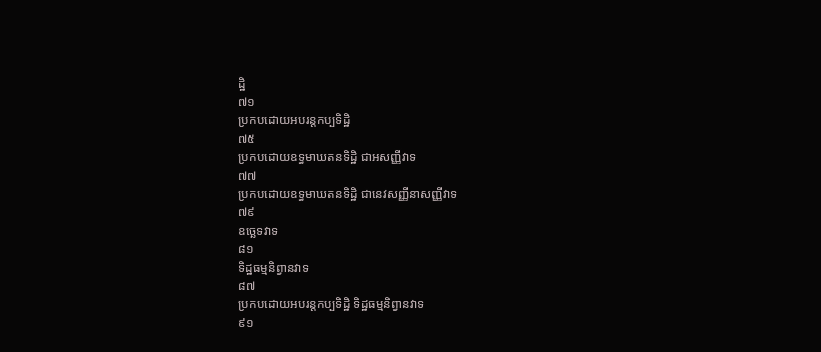ដ្ឋិ
៧១
ប្រកបដោយអបរន្តកប្បទិដ្ឋិ
៧៥
ប្រកបដោយឧទ្ធមាឃតនទិដិ្ឋ ជាអសញ្ញីវាទ
៧៧
ប្រកបដោយឧទ្ធមាឃតនទិដិ្ឋ ជានេវសញ្ញីនាសញ្ញីវាទ
៧៩
ឧចេ្ឆទវាទ
៨១
ទិដ្ឋធម្មនិព្វានវាទ
៨៧
ប្រកបដោយអបរន្តកប្បទិដ្ឋិ ទិដ្ឋធម្មនិព្វានវាទ
៩១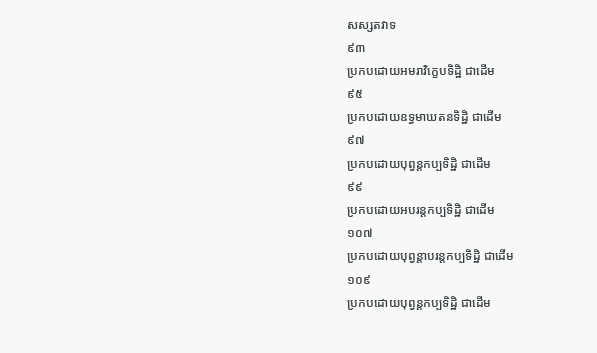សស្សតវាទ
៩៣
ប្រកបដោយអមរាវិកេ្ខបទិដ្ឋិ ជាដើម
៩៥
ប្រកបដោយឧទ្ធមាឃតនទិដ្ឋិ ជាដើម
៩៧
ប្រកបដោយបុព្វន្តកប្បទិដ្ឋិ ជាដើម
៩៩
ប្រកបដោយអបរន្តកប្បទិដ្ឋិ ជាដើម
១០៧
ប្រកបដោយបុព្វន្តាបរន្តកប្បទិដ្ឋិ ជាដើម
១០៩
ប្រកបដោយបុព្វន្តកប្បទិដ្ឋិ ជាដើម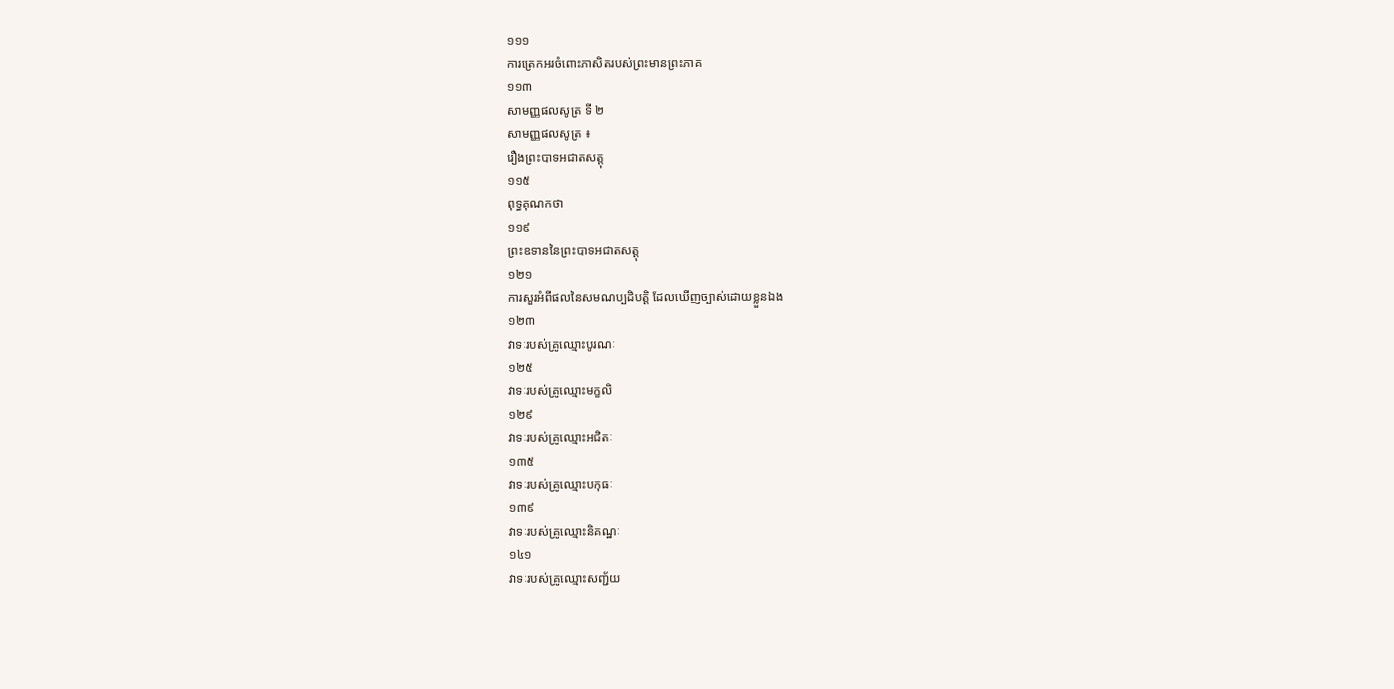១១១
ការត្រេកអរចំពោះភាសិតរបស់ព្រះមានព្រះភាគ
១១៣
សាមញ្ញផលសូត្រ ទី ២
សាមញ្ញផលសូត្រ ៖
រឿងព្រះបាទអជាតសត្តុ
១១៥
ពុទ្ធគុណកថា
១១៩
ព្រះឧទាននៃព្រះបាទអជាតសត្តុ
១២១
ការសួរអំពីផលនៃសមណប្បដិបត្តិ ដែលឃើញច្បាស់ដោយខ្លួនឯង
១២៣
វាទៈរបស់គ្រូឈ្មោះបូរណៈ
១២៥
វាទៈរបស់គ្រូឈ្មោះមក្ខលិ
១២៩
វាទៈរបស់គ្រូឈ្មោះអជិតៈ
១៣៥
វាទៈរបស់គ្រូឈ្មោះបកុធៈ
១៣៩
វាទៈរបស់គ្រូឈ្មោះនិគណ្ឋៈ
១៤១
វាទៈរបស់គ្រូឈ្មោះសញ្ជ័យ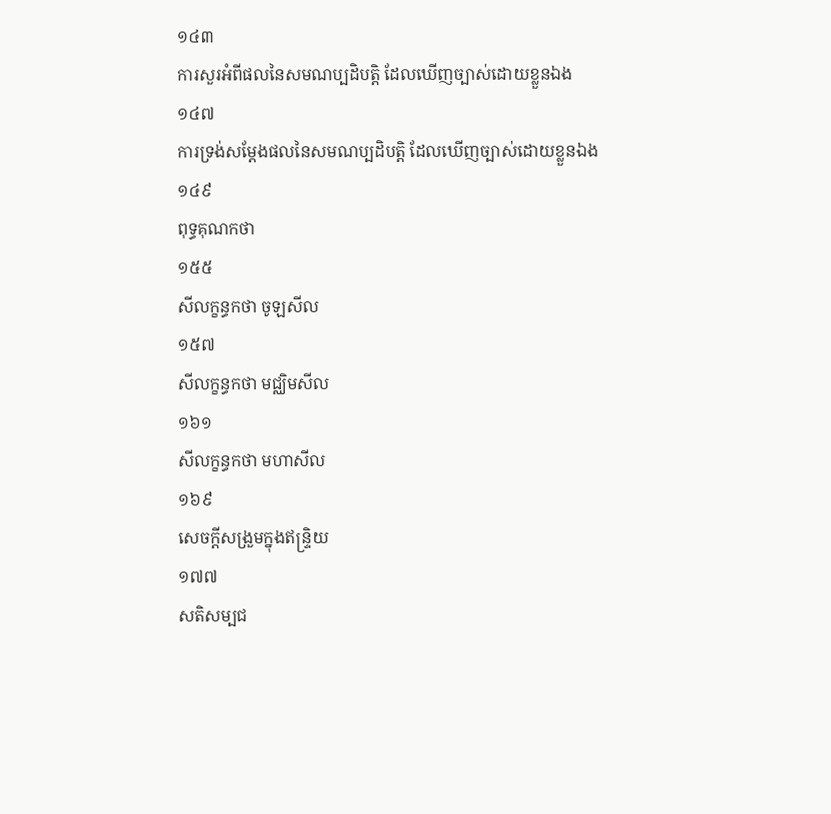១៤៣
ការសួរអំពីផលនៃសមណប្បដិបត្តិ ដែលឃើញច្បាស់ដោយខ្លួនឯង
១៤៧
ការទ្រង់សម្តែងផលនៃសមណប្បដិបត្តិ ដែលឃើញច្បាស់ដោយខ្លួនឯង
១៤៩
ពុទ្ធគុណកថា
១៥៥
សីលក្ខន្ធកថា ចូឡសីល
១៥៧
សីលក្ខន្ធកថា មជ្ឈិមសីល
១៦១
សីលក្ខន្ធកថា មហាសីល
១៦៩
សេចក្តីសង្រួមក្នុងឥន្រ្ទិយ
១៧៧
សតិសម្បជ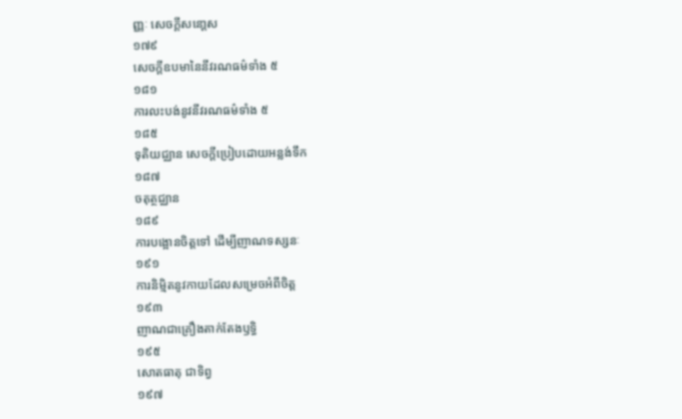ញ្ញៈ សេចក្តីសនោ្តស
១៧៩
សេចក្តីឧបមានៃនីវរណធម៌ទាំង ៥
១៨១
ការលះបង់នូវនីវរណធម៌ទាំង ៥
១៨៥
ទុតិយជ្ឈាន សេចក្តីប្រៀបដោយអន្លង់ទឹក
១៨៧
ចតុត្ថជ្ឈាន
១៨៩
ការបង្អោនចិត្តទៅ ដើម្បីញាណទស្សនៈ
១៩១
ការនិម្មិតនូវកាយដែលសម្រេចអំពីចិត្ត
១៩៣
ញាណជាគ្រឿងតាក់តែងឫទ្ធិ
១៩៥
សោតធាតុ ជាទិព្វ
១៩៧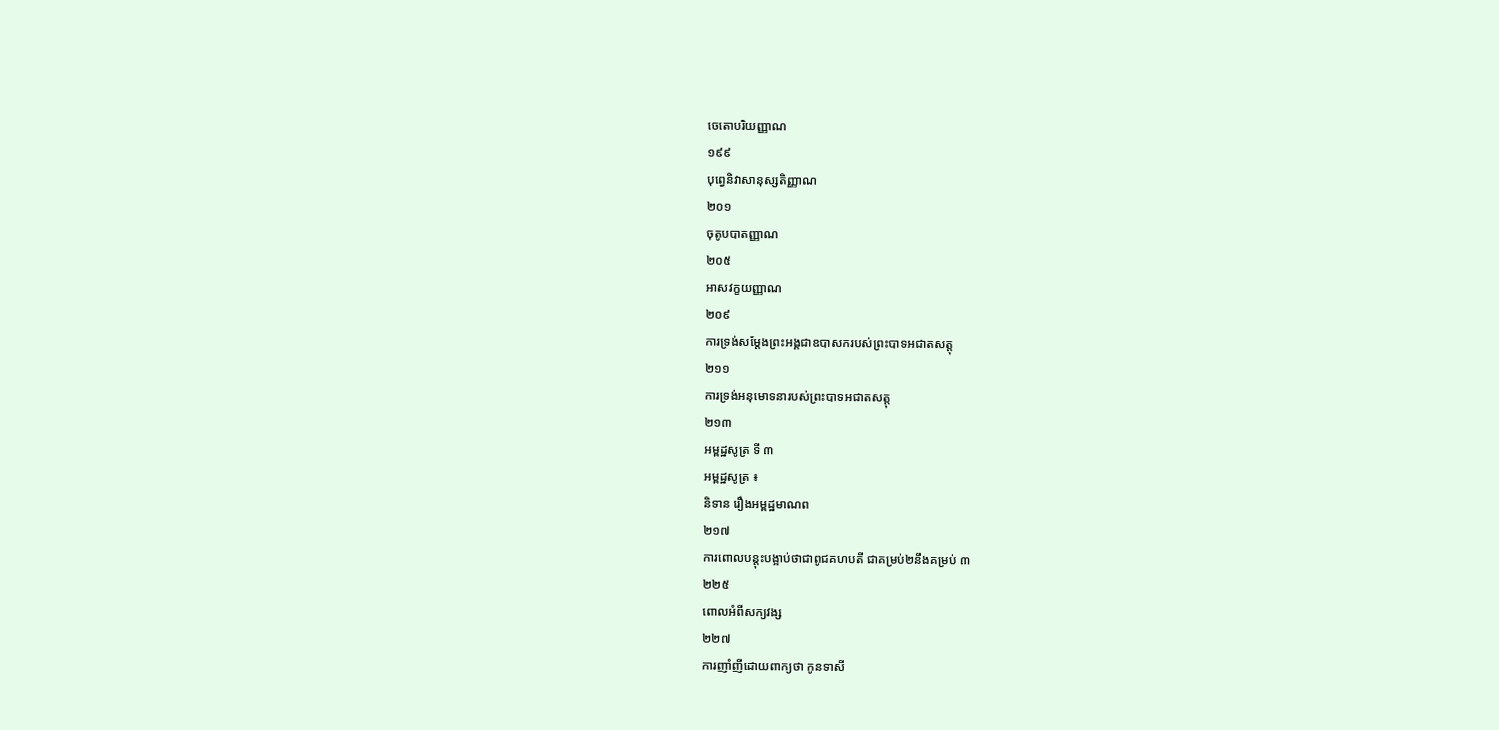ចេតោបរិយញ្ញាណ
១៩៩
បុពេ្វនិវាសានុស្សតិញ្ញាណ
២០១
ចុតូបបាតញ្ញាណ
២០៥
អាសវក្ខយញ្ញាណ
២០៩
ការទ្រង់សម្តែងព្រះអង្គជាឧបាសករបស់ព្រះបាទអជាតសត្តុ
២១១
ការទ្រង់អនុមោទនារបស់ព្រះបាទអជាតសត្តុ
២១៣
អម្ពដ្ឋសូត្រ ទី ៣
អម្ពដ្ឋសូត្រ ៖
និទាន រឿងអម្ពដ្ឋមាណព
២១៧
ការពោលបន្តុះបង្អាប់ថាជាពូជគហបតី ជាគម្រប់២នឹងគម្រប់ ៣
២២៥
ពោលអំពីសក្យវង្ស
២២៧
ការញាំញីដោយពាក្យថា កូនទាសី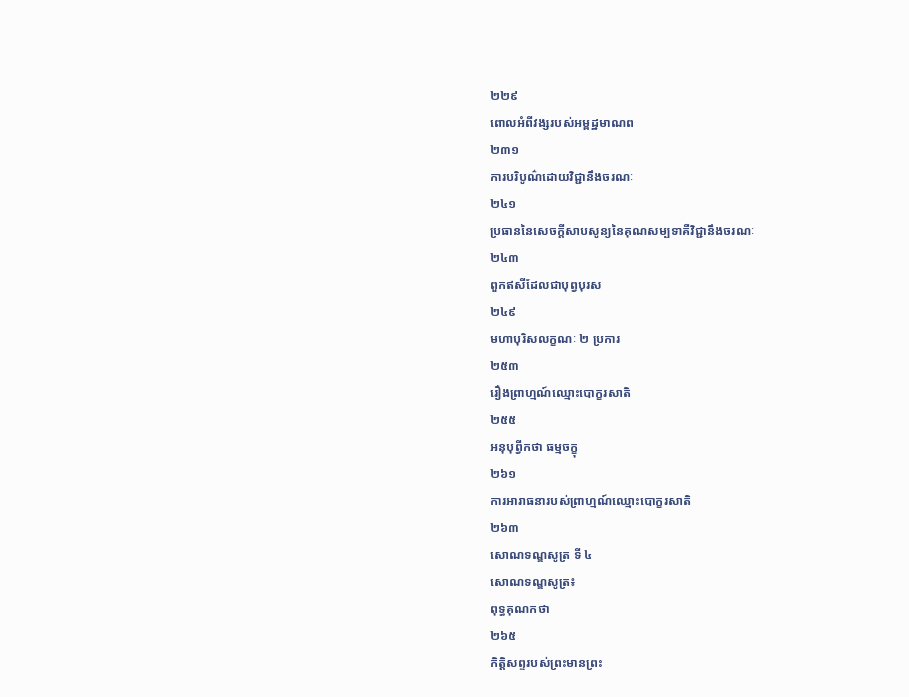២២៩
ពោលអំពីវង្សរបស់អម្ពដ្ឋមាណព
២៣១
ការបរិបូណ៌ដោយវិជ្ជានឹងចរណៈ
២៤១
ប្រធាននៃសេចក្តីសាបសូន្យនៃគុណសម្បទាគឺវិជ្ជានឹងចរណៈ
២៤៣
ពួកឥសីដែលជាបុព្វបុរស
២៤៩
មហាបុរិសលក្ខណៈ ២ ប្រការ
២៥៣
រឿងព្រាហ្មណ៍ឈ្មោះបោក្ខរសាតិ
២៥៥
អនុបុព្វីកថា ធម្មចក្ខុ
២៦១
ការអារាធនារបស់ព្រាហ្មណ៍ឈ្មោះបោក្ខរសាតិ
២៦៣
សោណទណ្ឌសូត្រ ទី ៤
សោណទណ្ឌសូត្រ៖
ពុទ្ធគុណកថា
២៦៥
កិត្តិសព្ទរបស់ព្រះមានព្រះ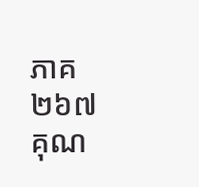ភាគ
២៦៧
គុណ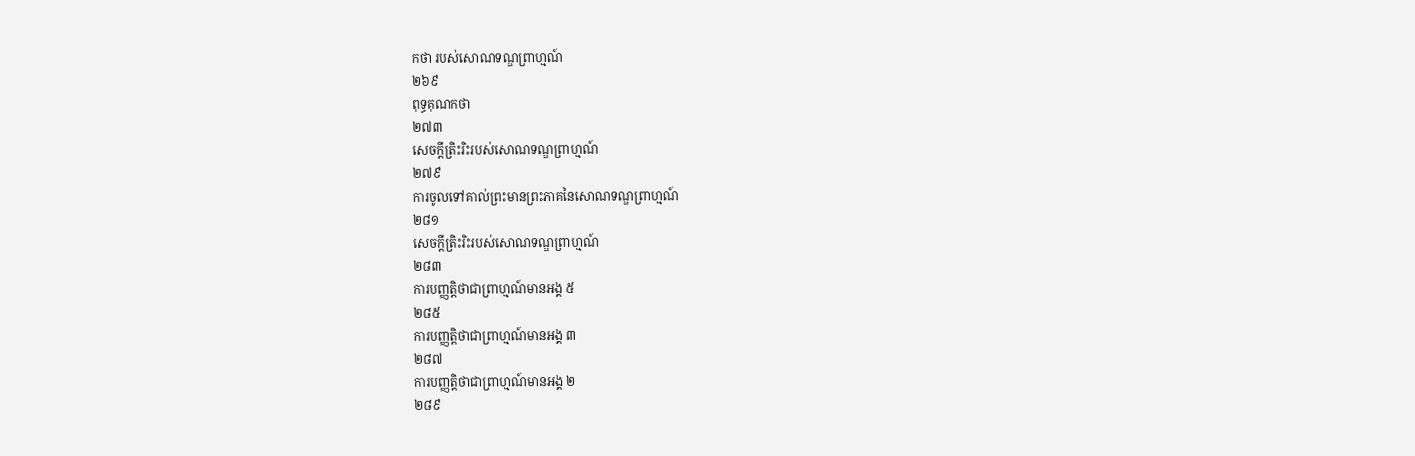កថា របស់សោណទណ្ឌព្រាហ្មណ៍
២៦៩
ពុទ្ធគុណកថា
២៧៣
សេចក្តីត្រិះរិះរបស់សោណទណ្ឌព្រាហ្មណ៍
២៧៩
ការចូលទៅគាល់ព្រះមានព្រះភាគនៃសោណទណ្ឌព្រាហ្មណ៍
២៨១
សេចក្តីត្រិះរិះរបស់សោណទណ្ឌព្រាហ្មណ៍
២៨៣
ការបញ្ញត្តិថាជាព្រាហ្មណ៍មានអង្គ ៥
២៨៥
ការបញ្ញត្តិថាជាព្រាហ្មណ៍មានអង្គ ៣
២៨៧
ការបញ្ញត្តិថាជាព្រាហ្មណ៍មានអង្គ ២
២៨៩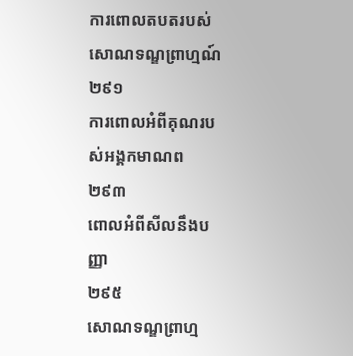ការពោលតបតរបស់សោណទណ្ឌព្រាហ្មណ៍
២៩១
ការពោលអំពីគុណរបស់អង្គកមាណព
២៩៣
ពោលអំពីសីលនឹងបញ្ញា
២៩៥
សោណទណ្ឌព្រាហ្ម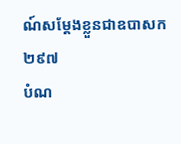ណ៍សមែ្តងខ្លួនជាឧបាសក
២៩៧
បំណ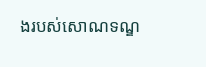ងរបស់សោណទណ្ឌ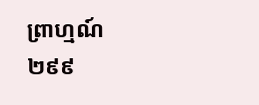ព្រាហ្មណ៍
២៩៩